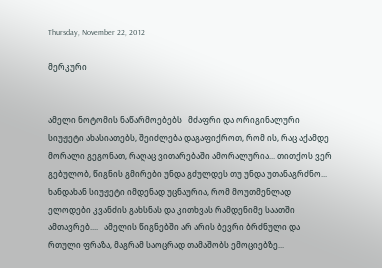Thursday, November 22, 2012

მერკური


ამელი ნოტომის ნაწარმოებებს   მძაფრი და ორიგინალური სიუჟეტი ახასიათებს, შეიძლება დაგაფიქროთ, რომ ის, რაც აქამდე მორალი გეგონათ, რაღაც ვითარებაში ამორალურია... თითქოს ვერ გებულობ, წიგნის გმირები უნდა გძულდეს თუ უნდა უთანაგრძნო... ხანდახან სიუჟეტი იმდენად უცნაურია, რომ მოუთმენლად ელოდები კვანძის გახსნას და კითხვას რამდენიმე საათში ამთავრებ....   ამელის წიგნებში არ არის ბევრი ბრძნული და რთული ფრაზა, მაგრამ საოცრად თამაშობს ემოციებზე...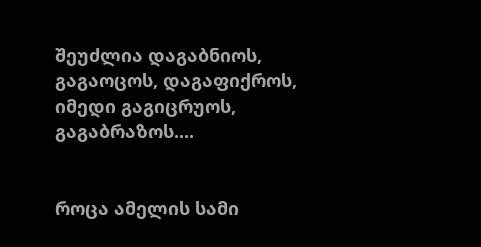შეუძლია დაგაბნიოს, გაგაოცოს, დაგაფიქროს, იმედი გაგიცრუოს, გაგაბრაზოს....


როცა ამელის სამი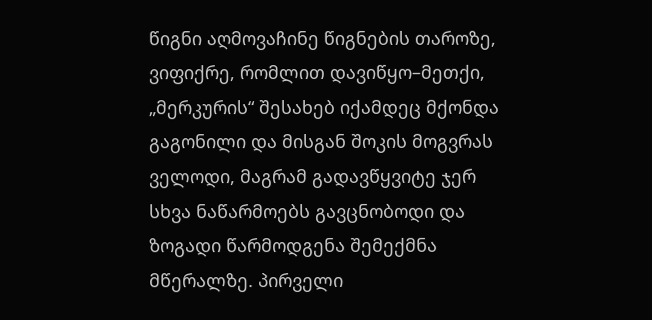წიგნი აღმოვაჩინე წიგნების თაროზე, ვიფიქრე, რომლით დავიწყო–მეთქი, „მერკურის“ შესახებ იქამდეც მქონდა გაგონილი და მისგან შოკის მოგვრას ველოდი, მაგრამ გადავწყვიტე ჯერ სხვა ნაწარმოებს გავცნობოდი და ზოგადი წარმოდგენა შემექმნა მწერალზე. პირველი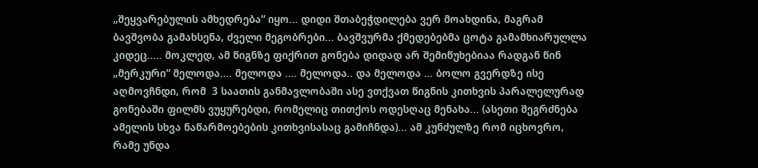„შეყვარებულის ამხედრება“ იყო... დიდი შთაბეჭდილება ვერ მოახდინა, მაგრამ ბავშვობა გამახსენა, ძველი მეგობრები... ბავშვურმა ქმედებებმა ცოტა გამამხიარულლა კიდეც..... მოკლედ, ამ წიგნზე ფიქრით გონება დიდად არ შემიწუხებიაა რადგან წინ „მერკური“ მელოდა.... მელოდა .... მელოდა.. და მელოდა ... ბოლო გვერდზე ისე აღმოვჩნდი, რომ  3 საათის განმავლობაში ასე ვთქვათ წიგნის კითხვის პარალელურად გონებაში ფილმს ვუყურებდი, რომელიც თითქოს ოდესღაც მენახა... (ასეთი შეგრძნება ამელის სხვა ნაწარმოებების კითხვისასაც გამიჩნდა)... ამ კუნძულზე რომ იცხოვრო, რამე უნდა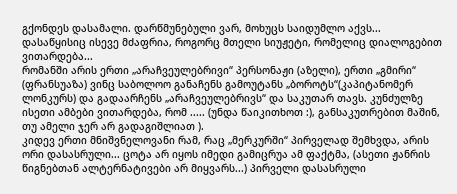გქონდეს დასამალი. დარწმუნებული ვარ, მოხუცს საიდუმლო აქვს...  დასაწყისიც ისევე მძაფრია, როგორც მთელი სიუჟეტი, რომელიც დიალოგებით ვითარდება...
რომანში არის ერთი „არაჩვეულებრივი“ პერსონაჟი (აზელი), ერთი „გმირი“ (ფრანსუაზა) ვინც საბოლოო განაჩენს გამოუტანს „ბოროტს“(კაპიტანომერ ლონკურს) და გადაარჩენს „არაჩვეულებრივს“ და საკუთარ თავს. კუნძულზე ისეთი ამბები ვითარდება, რომ ..... (უნდა წაიკითხოთ :), განსაკუთრებით მაშინ, თუ ამელი ჯერ არ გადაგიშლიათ ).
კიდევ ერთი მნიშვნელოვანი რამ, რაც „მერკურში“ პირველად შემხვდა, არის ორი დასასრული... ცოტა არ იყოს იმედი გამიცრუა ამ ფაქტმა, (ასეთი ჟანრის წიგნებთან ალტერნატივები არ მიყვარს...) პირველი დასასრული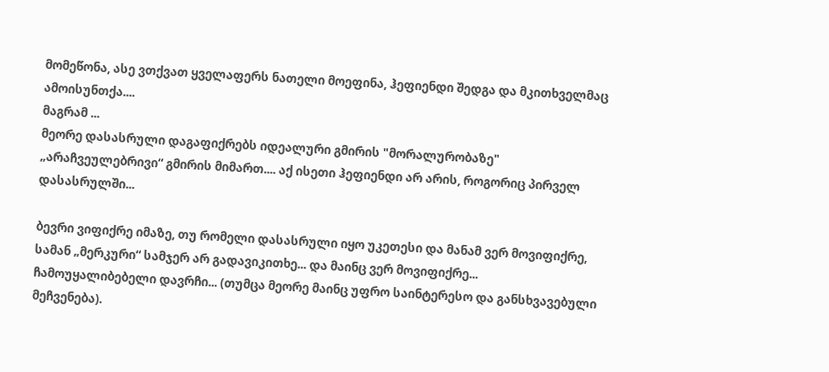მომეწონა, ასე ვთქვათ ყველაფერს ნათელი მოეფინა, ჰეფიენდი შედგა და მკითხველმაც ამოისუნთქა....
მაგრამ ...
მეორე დასასრული დაგაფიქრებს იდეალური გმირის "მორალურობაზე" „არაჩვეულებრივი“ გმირის მიმართ.... აქ ისეთი ჰეფიენდი არ არის, როგორიც პირველ დასასრულში...

ბევრი ვიფიქრე იმაზე, თუ რომელი დასასრული იყო უკეთესი და მანამ ვერ მოვიფიქრე, სამან „მერკური“ სამჯერ არ გადავიკითხე... და მაინც ვერ მოვიფიქრე... ჩამოუყალიბებელი დავრჩი... (თუმცა მეორე მაინც უფრო საინტერესო და განსხვავებული მეჩვენება).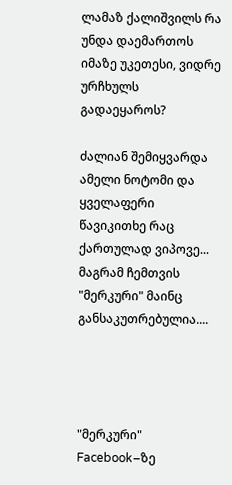ლამაზ ქალიშვილს რა უნდა დაემართოს იმაზე უკეთესი, ვიდრე ურჩხულს გადაეყაროს?

ძალიან შემიყვარდა ამელი ნოტომი და ყველაფერი წავიკითხე რაც ქართულად ვიპოვე... მაგრამ ჩემთვის "მერკური" მაინც განსაკუთრებულია....




"მერკური" Facebook–ზე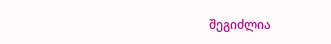შეგიძლია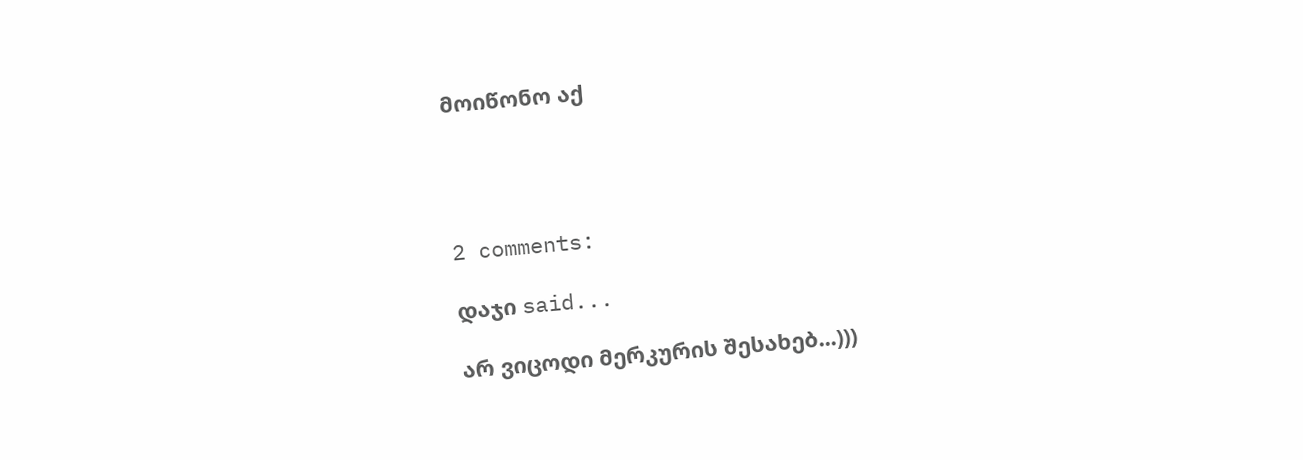მოიწონო აქ




2 comments:

დაჯი said...

არ ვიცოდი მერკურის შესახებ...)))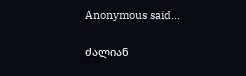Anonymous said...

ძალიან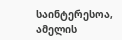საინტერესოა, ამელის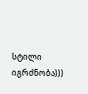სტილი იგრძნობა)))